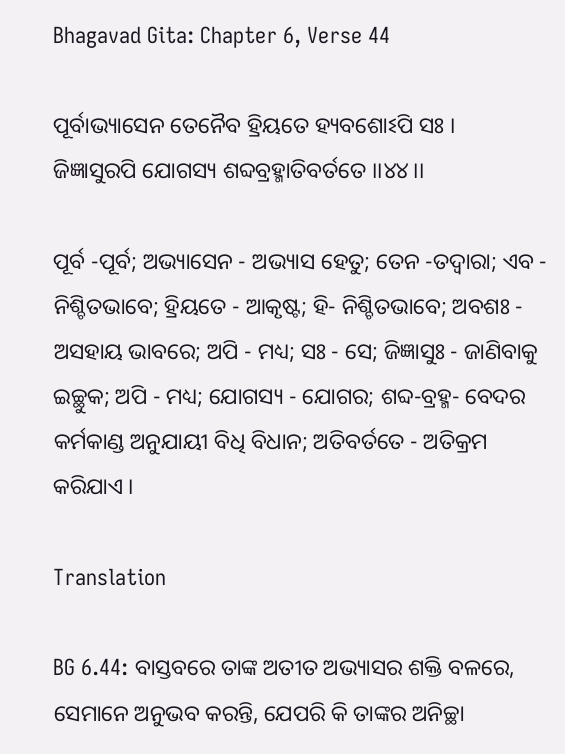Bhagavad Gita: Chapter 6, Verse 44

ପୂର୍ବାଭ୍ୟାସେନ ତେନୈବ ହ୍ରିୟତେ ହ୍ୟବଶୋଽପି ସଃ ।
ଜିଜ୍ଞାସୁରପି ଯୋଗସ୍ୟ ଶବ୍ଦବ୍ରହ୍ମାତିବର୍ତତେ ।।୪୪।।

ପୂର୍ବ -ପୂର୍ବ; ଅଭ୍ୟାସେନ - ଅଭ୍ୟାସ ହେତୁ; ତେନ -ତଦ୍ୱାରା; ଏବ - ନିଶ୍ଚିତଭାବେ; ହ୍ରିୟତେ - ଆକୃଷ୍ଟ; ହି- ନିଶ୍ଚିତଭାବେ; ଅବଶଃ - ଅସହାୟ ଭାବରେ; ଅପି - ମଧ୍ୟ; ସଃ - ସେ; ଜିଜ୍ଞାସୁଃ - ଜାଣିବାକୁ ଇଚ୍ଛୁକ; ଅପି - ମଧ୍ୟ; ଯୋଗସ୍ୟ - ଯୋଗର; ଶବ୍ଦ-ବ୍ରହ୍ମ- ବେଦର କର୍ମକାଣ୍ଡ ଅନୁଯାୟୀ ବିଧି ବିଧାନ; ଅତିବର୍ତତେ - ଅତିକ୍ରମ କରିଯାଏ ।

Translation

BG 6.44: ବାସ୍ତବରେ ତାଙ୍କ ଅତୀତ ଅଭ୍ୟାସର ଶକ୍ତି ବଳରେ, ସେମାନେ ଅନୁଭବ କରନ୍ତି, ଯେପରି କି ତାଙ୍କର ଅନିଚ୍ଛା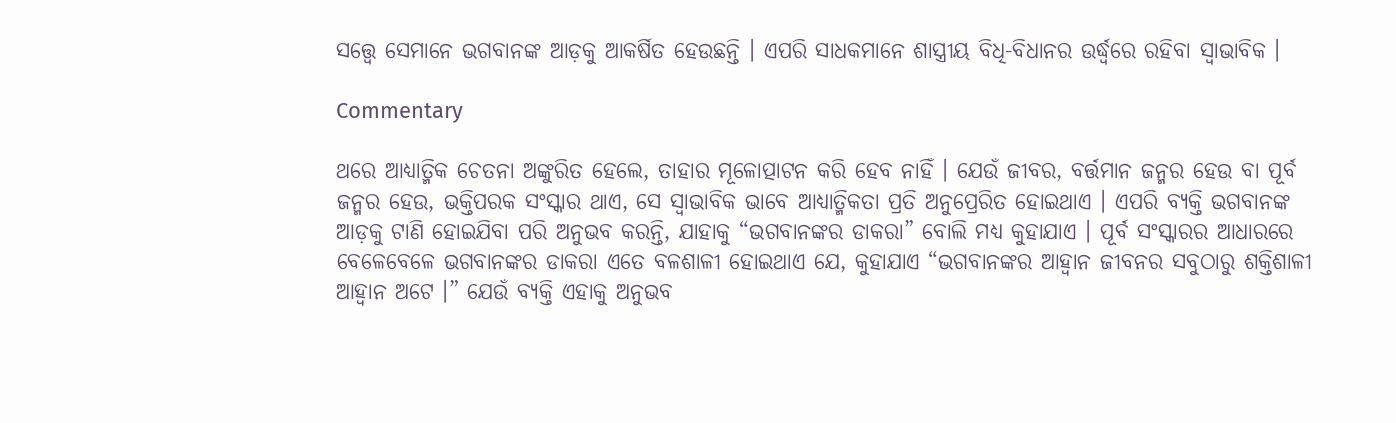ସତ୍ତ୍ୱେ ସେମାନେ ଭଗବାନଙ୍କ ଆଡ଼କୁ ଆକର୍ଷିତ ହେଉଛନ୍ତି । ଏପରି ସାଧକମାନେ ଶାସ୍ତ୍ରୀୟ ବିଧି-ବିଧାନର ଉର୍ଦ୍ଧ୍ୱରେ ରହିବା ସ୍ୱାଭାବିକ ।

Commentary

ଥରେ ଆଧ୍ୟାତ୍ମିକ ଚେତନା ଅଙ୍କୁରିତ ହେଲେ, ତାହାର ମୂଳୋତ୍ପାଟନ କରି ହେବ ନାହିଁ । ଯେଉଁ ଜୀବର, ବର୍ତ୍ତମାନ ଜନ୍ମର ହେଉ ବା ପୂର୍ବ ଜନ୍ମର ହେଉ, ଭକ୍ତିପରକ ସଂସ୍କାର ଥାଏ, ସେ ସ୍ୱାଭାବିକ ଭାବେ ଆଧ୍ୟାତ୍ମିକତା ପ୍ରତି ଅନୁପ୍ରେରିତ ହୋଇଥାଏ । ଏପରି ବ୍ୟକ୍ତି ଭଗବାନଙ୍କ ଆଡ଼କୁ ଟାଣି ହୋଇଯିବା ପରି ଅନୁଭବ କରନ୍ତି, ଯାହାକୁ “ଭଗବାନଙ୍କର ଡାକରା” ବୋଲି ମଧ୍ୟ କୁହାଯାଏ । ପୂର୍ବ ସଂସ୍କାରର ଆଧାରରେ   ବେଳେବେଳେ ଭଗବାନଙ୍କର ଡାକରା ଏତେ ବଳଶାଳୀ ହୋଇଥାଏ ଯେ, କୁହାଯାଏ “ଭଗବାନଙ୍କର ଆହ୍ୱାନ ଜୀବନର ସବୁଠାରୁ ଶକ୍ତିଶାଳୀ ଆହ୍ୱାନ ଅଟେ ।” ଯେଉଁ ବ୍ୟକ୍ତି ଏହାକୁ ଅନୁଭବ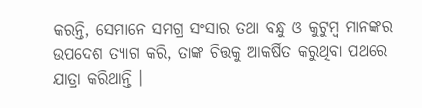କରନ୍ତି, ସେମାନେ ସମଗ୍ର ସଂସାର ତଥା ବନ୍ଧୁ ଓ କୁଟୁମ୍ବ ମାନଙ୍କର ଉପଦେଶ ତ୍ୟାଗ କରି, ତାଙ୍କ ଚିତ୍ତକୁ ଆକର୍ଷିତ କରୁଥିବା ପଥରେ ଯାତ୍ରା କରିଥାନ୍ତି ।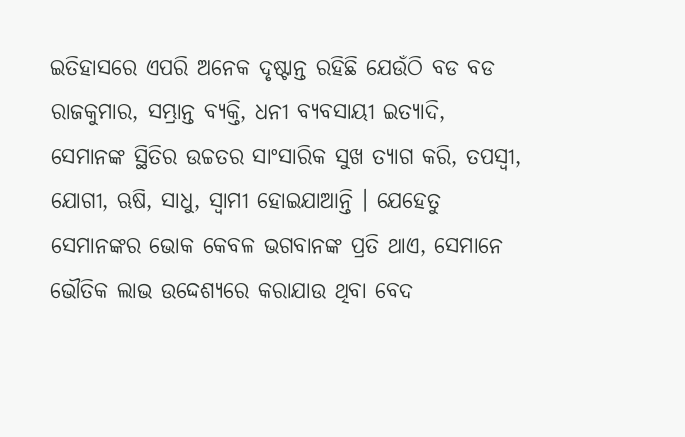ଇତିହାସରେ ଏପରି ଅନେକ ଦୃଷ୍ଟାନ୍ତ ରହିଛି ଯେଉଁଠି ବଡ ବଡ ରାଜକୁମାର, ସମ୍ଭ୍ରାନ୍ତ ବ୍ୟକ୍ତି, ଧନୀ ବ୍ୟବସାୟୀ ଇତ୍ୟାଦି, ସେମାନଙ୍କ ସ୍ଥିତିର ଉଚ୍ଚତର ସାଂସାରିକ ସୁଖ ତ୍ୟାଗ କରି, ତପସ୍ୱୀ, ଯୋଗୀ, ଋଷି, ସାଧୁ, ସ୍ୱାମୀ ହୋଇଯାଆନ୍ତି । ଯେହେତୁ ସେମାନଙ୍କର ଭୋକ କେବଳ ଭଗବାନଙ୍କ ପ୍ରତି ଥାଏ, ସେମାନେ ଭୌତିକ ଲାଭ ଉଦ୍ଦେଶ୍ୟରେ କରାଯାଉ ଥିବା ବେଦ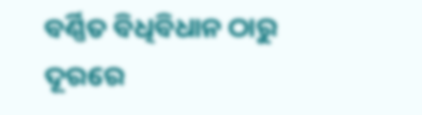ବର୍ଣ୍ଣିତ ବିଧିବିଧାନ ଠାରୁ ଦୂରରେ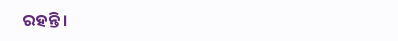ରହନ୍ତି ।